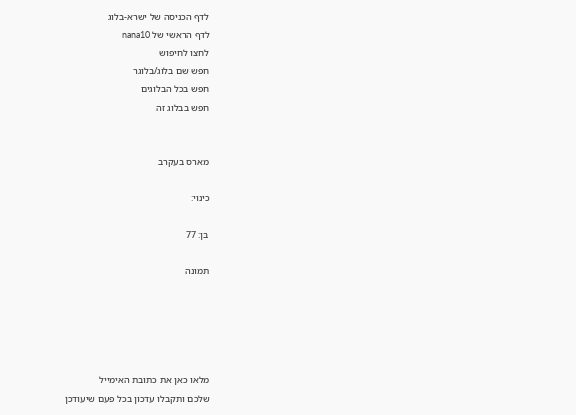לדף הכניסה של ישרא-בלוג
לדף הראשי של nana10
לחצו לחיפוש
חפש שם בלוג/בלוגר
חפש בכל הבלוגים
חפש בבלוג זה


מארס בעקרב

כינוי:

בן: 77

תמונה





מלאו כאן את כתובת האימייל
שלכם ותקבלו עדכון בכל פעם שיעודכן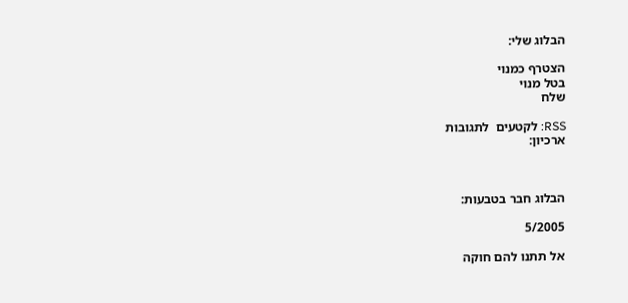הבלוג שלי:

הצטרף כמנוי
בטל מנוי
שלח

RSS: לקטעים  לתגובות
ארכיון:



הבלוג חבר בטבעות:

5/2005

אל תתנו להם חוקה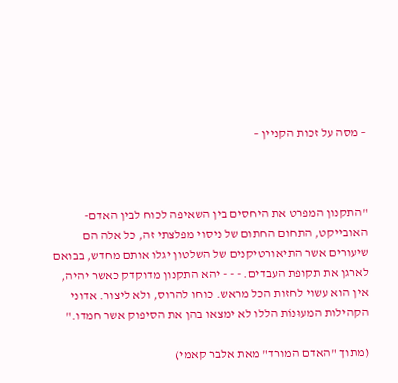– מסה על זכות הקניין –



"התקנון המפרט את היחסים בין השאיפה לכוח לבין האדם-האובייקט, התחום החתום של ניסוי מפלצתי זה, כל אלה הם שיעורים אשר התיאורטיקנים של השלטון יגלו אותם מחדש, בבואם לארגן את תקופת העבדים. - - - יהא התקנון מדוקדק כאשר יהיה, אין הוא עשוי לחזות הכל מראש. כוחו להרוס, ולא ליצור. אדוני הקהילות המעוּנוֹת הללו לא ימצאו בהן את הסיפוק אשר חמדו."

(מתוך "האדם המורד" מאת אלבר קאמי)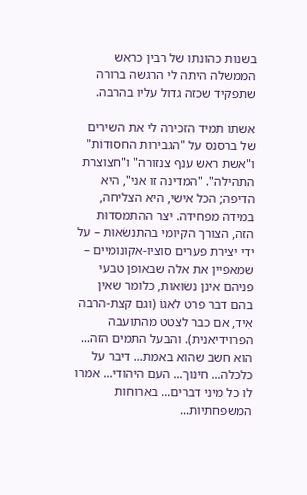בשנות כהונתו של רבין כראש הממשלה היתה לי הרגשה ברורה שתפקיד שכזה גדול עליו בהרבה.

אשתו תמיד הזכירה לי את השירים של ברסנס על "הגבירות החסוּדוֹת" ו"אשת ראש ענף צנזורה" ו"חצוצרת התהילה". "המדינה זו אני", היא הדיפה; הכל אישי, היא הצליחה, במידה מפחידה. יצר ההתמסדוּת הזה, הצורך הקיומי בהתנשׂאוּת – על ידי יצירת פערים סוציו-אקונומיים – שמאפיין את אלה שבאופן טבעי פניהם אינן נשׂוּאות, כלומר שאין בהם דבר פרט לאגוֹ (וגם קצת-הרבה אִיד, אם כבר לצטט מהתועבה הפרוידיאנית). והבעל התמים הזה... הוא חשב שהוא באמת... דיבר על כלכלה... חינוך... העם היהודי... אמרו לו כל מיני דברים... בארוחות המשפחתיות...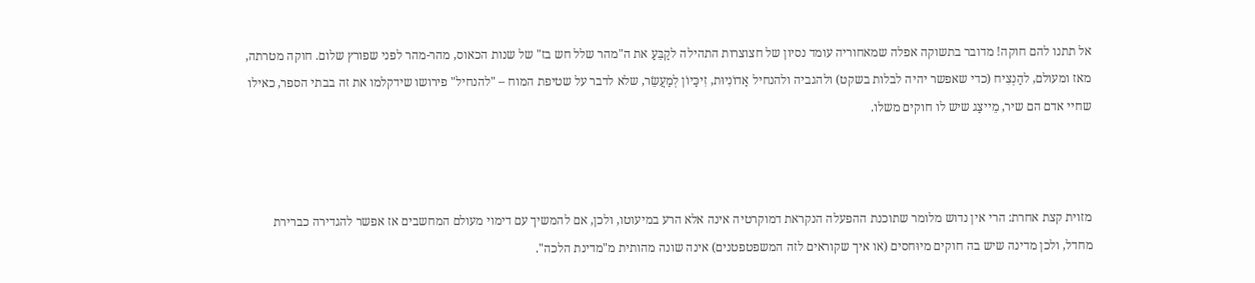אל תתנו להם חוקה! מדובר בתשוקה אפלה שמאחוריה עומד נסיון של חצוצרות התהילה לקַבֵּעַ את ה"מהר שלל חש בז" של שנות הכאוס, מהר-מהר לפני שפורץ שלום. חוקה מטרתה, מאז ומעולם, להַנְצִיח (כדי שאפשר יהיה לבלות בשקט) ולהגביה ולהנחיל אַדוֹנִיוּת, זִיכַּיוֹן לְמַעֲשֵׂר, שלא לדבר על שטיפת המוח – "להנחיל" פירושו שידקלמו את זה בבתי הספר, כאילו שחיי אדם הם שיר, מֵייצַג שיש לו חוקים משלו.



מזוית קצת אחרת: הרי אין נדוש מלומר שתוכנת ההפעלה הנקראת דמוקרטיה אינה אלא הרע במיעוטו, ולכן, אם להמשיך עם דימוי מעולם המחשבים אז אפשר להגדירה כברירת מחדל, ולכן מדינה שיש בה חוקים מיוּחסים (או איך שקוראים לזה המשפטפטנים) אינה שונה מהותית מ"מדינת הלכה".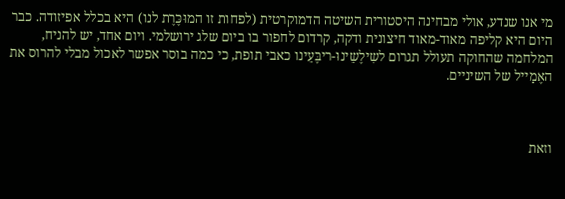מי אנו שנדע, אולי מבחינה היסטורית השיטה הדמוקרטית (לפחות זו המוּכֶּרֶת לנו) היא בכלל אפיזודה. כבר היום היא קליפה מאוד-מאוד חיצונית ודקה, קרדום לחפור בו ביום שלג ירושלמי. ויום אחד, יש להניח, המלחמה שהחוקה תעולל תגרום לשִילֶשֵינוּ-ריבֶּעֵינו כאבי תופת, כי כמה בוסר אפשר לאכול מבלי להרוס את האֶמַייל של השיניים.



וזאת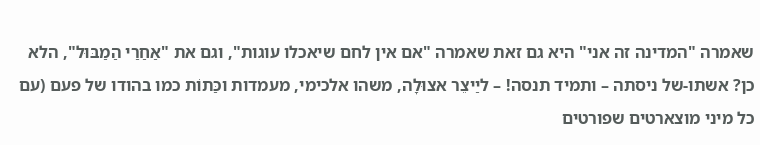שאמרה "המדינה זה אני" היא גם זאת שאמרה "אם אין לחם שיאכלו עוגות", וגם את "אַחַרַי הַמַבּוּל", הלא כן? אשתו-של ניסתה – ותמיד תנסה! – ליַיצֵר אצוּלָה, משהו אלכימי, מעמדות וכַּתוֹת כמו בהודו של פעם (עם כל מיני מוצארטים שפורטים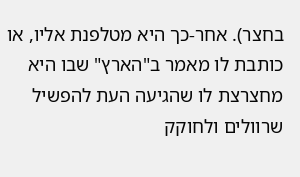בחצר). אחר-כך היא מטלפנת אליו, או כותבת לו מאמר ב"הארץ" שבו היא מחצרצת לו שהגיעה העת להפשיל שרוולים ולחוקק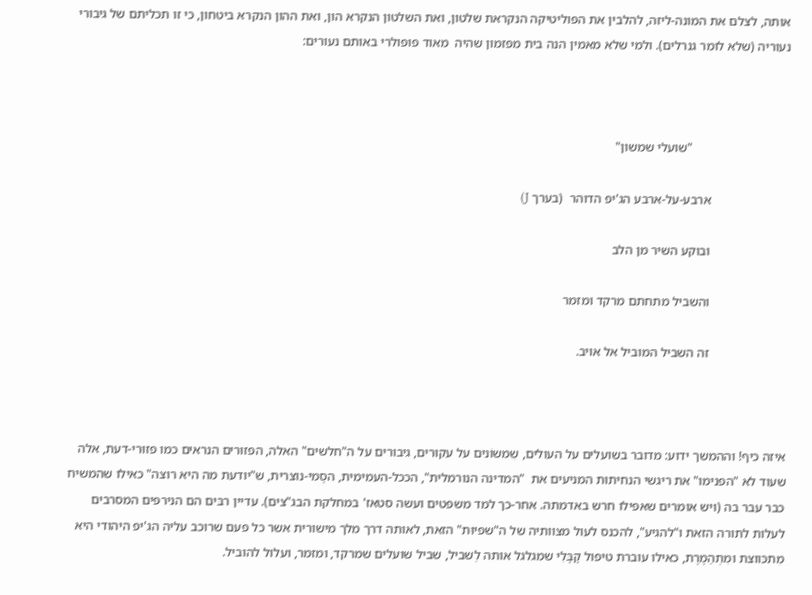אותה, לצלם את המונה-ליזה, להלבין את הפוליטיקה הנקראת שלטון, ואת השלטון הנקרא הון, ואת ההון הנקרא ביטחון, כי זו תכליתם של גיבורי נעוריה (שלא לומר גנרלים). ולמי שלא מאמין הנה בית מפזמון שהיה  מאוד פופולרי באותם נעורים:



                              "שועלי שמשון"

                        ארבע-על-ארבע הג'יפ הדוהר  (בערך J)

                        ובוקע השיר מן הלב

                        והשביל מתחתם מרקד ומזמר

                        זה השביל המוביל אל אויב.



איזה כיף! וההמשך ידוע: מדובר בשועלים על העולים, שִמשוֹנים על עקוּרים, גיבורים על ה"חלשים" האלה, הפזוּרים הנראים כמו פזוּרי-דעת, אלה שעוד לא "הפנימו" את ריגשי הנחיתוּת המניעים את  "המדינה הנורמלית", הככל-העמימית, הסֶמי-נוצרית, ש"יודעת מה היא רוצה" כאילו שהמשיח כבר עבר בה (ויש אומרים שאפילו חרש באדמתה. אחר-כך למד משפטים ועשה סטאז' במחלקת הבג"צים). עדיין רבּים הם הנירפּים המסרבים לעלות לתורה הזאת ו"להגיע", להכנס לעול מצוותיה של ה"שפיוּת" הזאת, לאותה דרך מלך מישורית אשר כל פעם שרוכב עליה הג'יפ היהודי היא מִתכּווצת ומִתְהַמֶרֶת, כאילו עוברת טיפול קָבָּלִי שמגלגל אותה לְשביל, שביל שועלים שמרקד, ומזמר, ועלול להוביל.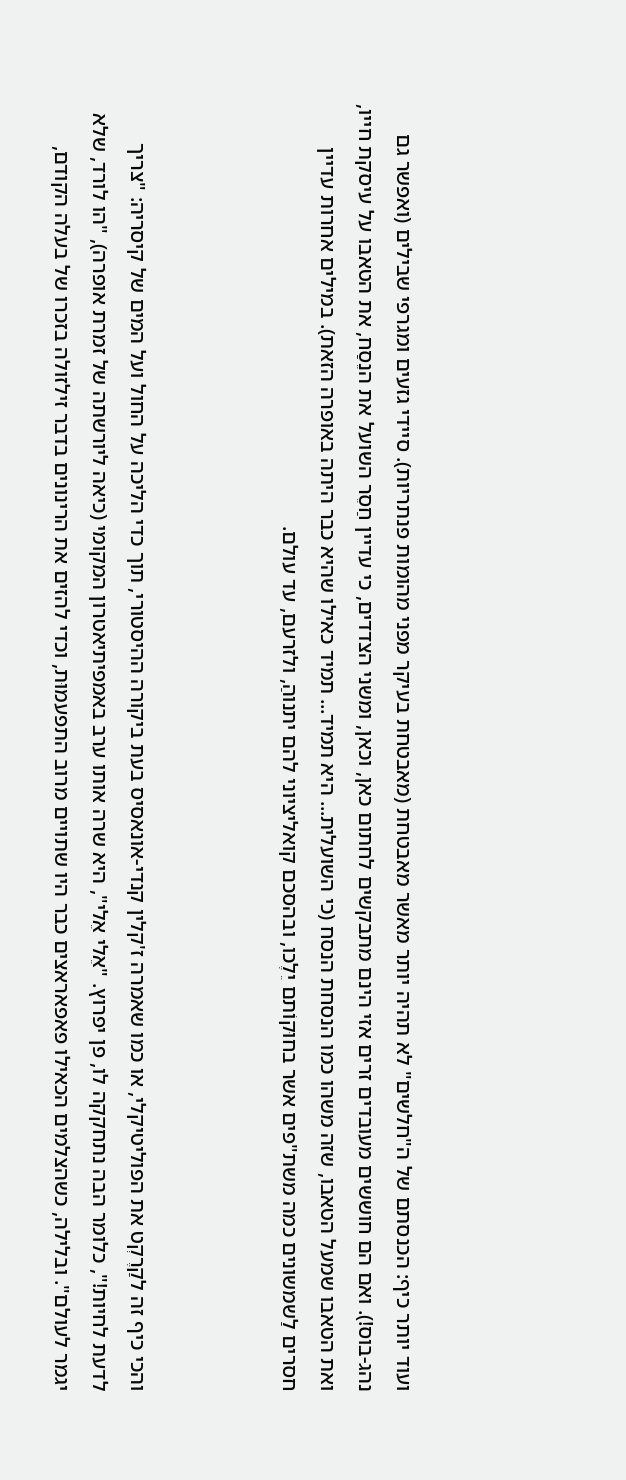ועוד יותר כיף: הכנסתם של ה"חלשים" לא תהיה יותר מאשר מאבטחת (מאבטחת בעיקר מפני מהומות פנתריות). סיידי גזעים ומגרפי שבילים (ואפשר גם נהג-בוס!). ואם הם חוששים מעובדים זרים אזי הינם מתבקשים לחתום כאן, וכאן, ומשני הצדדים, כי עדיין חַסֵר השועל את הנֵסַח, את הטאבו על עיסקת חייו, ואת הטאבו שמעל הטאבו, שזה משהו כמו הנסחת הנסח (כי השועלית... היא תמיד... תמיד כאילו שהיא כבר היתה באופרה הזאת). במילים אחרות עדיין חסרים לַשמשונים כמה משת"פים אשר בחוּקוֹתם יֵלֶכו, ובהסכם קואליציוני להם יתנוהַ, ולזרעם, עד עולם.



והכי כיף זה לקַרֶקְט את הפוליטיקלי, או כמו שאמרה ז'קלין קנדי-אונאסיס בעת ביקורה ההיסטורי, תוך כדי הליכה על החול ועל המים של קיסריה: "צריך לדעת לחיות!", כלומר הבה נתחקקה לו, פן יפרוץ. "אֵלי אֵלי", היא שרה אותו ערב באמפיתיאטרון המקומי (כיאה ליורשתה של זמרת אופרה), "הו לורד, שלא יגמר לעולם". ובלילה, כשהצלמים הכאילו פאפאראצים כבר היו שתויים מרוב התפעמוּת, וכדי להזים את הרינונים בדבר זילזולה בזכרו של בעלה הקודם,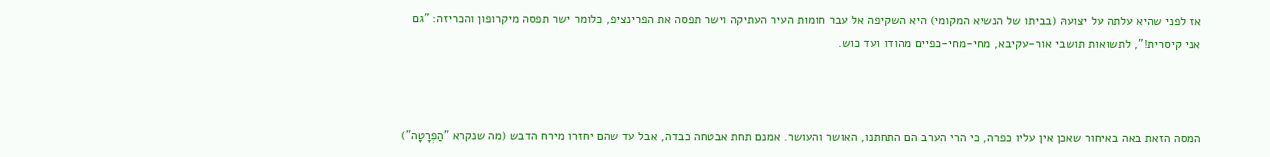אז לפני שהיא עלתה על יצועהּ (בביתו של הנשיא המקומי) היא השקיפה אל עבר חומות העיר העתיקה וישר תפסה את הפרינציפ, כלומר ישר תפסה מיקרופון והכריזה: "גם אני קיסרית!", לתשואות תושבי אור-עקיבא, מחי-מחי-כפיים מהודו ועד כוש.



המסה הזאת באה באיחור שאכן אין עליו כפרה, כי הרי הערב הם התחתנו, האושר והעושר. אמנם תחת אבטחה כבדה, אבל עד שהם יחזרו מירח הדבש (מה שנקרא "הַפְרָטָה")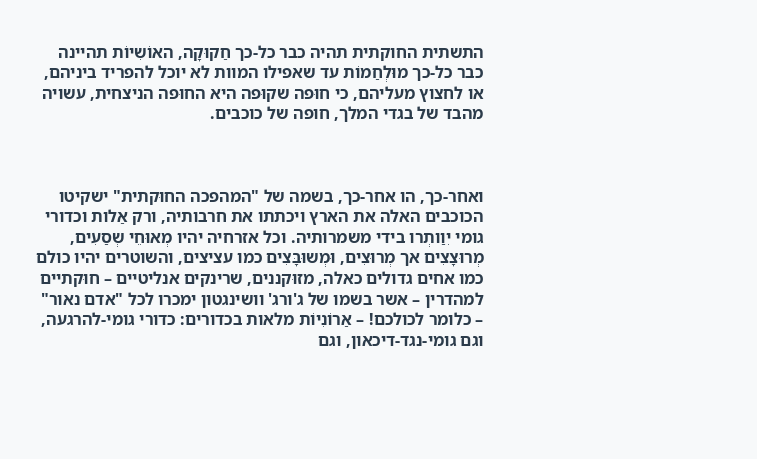התשתית החוקתית תהיה כבר כל-כך חַקוּקָה, האוֹשִיוֹת תהיינה כבר כל-כך מוּלְחַמוֹת עד שאפילו המוות לא יוכל להפריד ביניהם, או לחצוץ מעליהם, כי חוּפה שקוּפה היא החוּפה הניצחית, עשויה מהבד של בגדי המלך, חופה של כוכבים.



ואחר-כך, הו אחר-כך, בשמה של "המהפכה החוּקתית" ישקיטו הכוכבים האלה את הארץ ויכתתו את חרבותיה, ורק אַלות וכדורי גומי יִוַותְרו בידי משמרותיה. וכל אזרחיה יהיו מְאוּחֵי שְסַעִים, מְרוּצָצִים אך מְרוּצִים, וּמְשוּבָּצִים כמו עציצים, והשוטרים יהיו כולם כמו אחים גדולים כאלה, מזוּקננים, שרינקים אנליטיים – חוּקתיים למהדרין – אשר בשמו של ג'ורג' וושינגטון ימכרו לכל "אדם נאור" – כלומר לכולכם! – אַרוֹנִיוֹת מלאות בכדורים: כדורי גומי-להרגעה, וגם גומי-נגד-דיכאון, וגם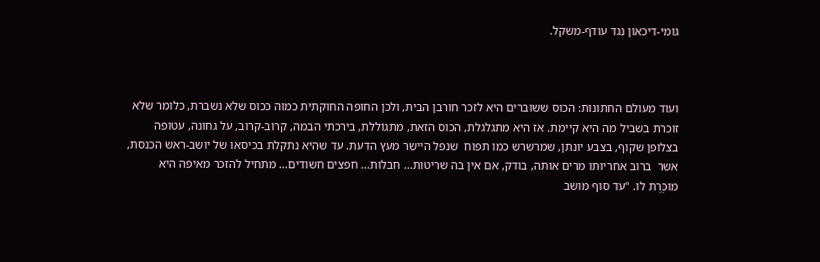גומי-דיכאון נגד עודף-משקל.



ועוד מעולם החתונות: הכוס ששוברים היא לזכר חורבן הבית, ולכן החופה החוּקתית כמוה ככוס שלא נשברת, כלומר שלא זוכרת בשביל מה היא קיימת. אז היא מתגלגלת, הכוס הזאת, מתגוֹללת, בירכתי הבמה, קרוב-קרוב, על גחונה, עטופה בצלופן שקוף, בצבע יונתן, שמרשרש כמו תפוח  שנפל היישֵר מעץ הדעת. עד שהיא נתקלת בכיסאו של יושב-ראש הכנסת, אשר  ברוב אחריותו מרים אותה, בודק, אם אין בה שריטות... חבלות... חפצים חשודים... מתחיל להזכר מאיפה היא מוּכֶּרֶת לו. "עד סוף מושב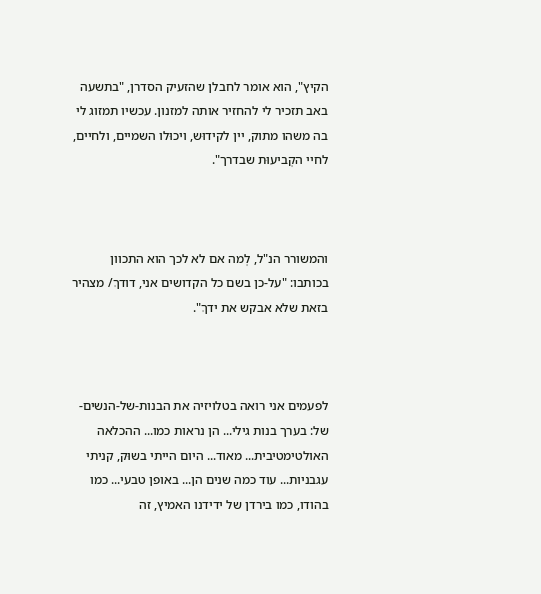הקיץ", הוא אומר לחבלן שהזעיק הסדרן, "בתשעה באב תזכיר לי להחזיר אותה למזנון. עכשיו תמזוג לי בה משהו מתוק, יין לקידוּש, ויכוּלו השמיים, ולחיים, לחיי הקְביעוּת שבדרך".



והמשורר הנ"ל, לְמה אם לא לכך הוא התכוון בכותבו: "על-כן בשם כל הקדושים אני, דודךְ/ מצהיר בזאת שלא אבקש את ידךְ".



לפעמים אני רואה בטלויזיה את הבנות-של-הנשים-של: בערך בנות גילי... הן נראות כמו... ההכלאה האולטימטיבית... מאוד... היום הייתי בשוּק, קניתי עגבניות... עוד כמה שנים הן... באופן טבעי... כמו בהודו, כמו בירדן של ידידנו האמיץ, זה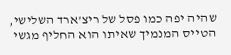שהיה יפה כמו פסל של ריצ'ארד השלישי, הטייס המנמיך שאיתו הוא החליף מגשי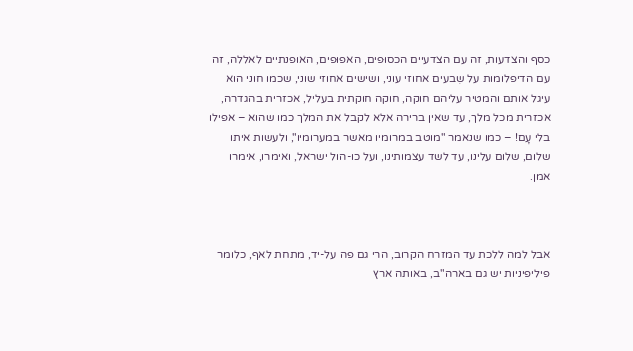כסף והצדעות, זה עם הצדעיים הכסוּפים, האפוּפים, האופנתיים לאללה, זה עם הדיפלומות על שִבעים אחוזי עוני, ושישים אחוזי שוני, שכמו חוני הוא עיגל אותם והמטיר עליהם חוקה, חוקה חוקתית בעליל, אכזרית בהגדרה, אכזרית מכל מלך, עד שאין ברירה אלא לקבל את המלך כמו שהוא – אפילו בלי עָם! – כמו שנאמר "מוטב במרומיו מאשר במערומיו", ולעשות איתו שלום, שלום עלינו, עד לשד עצמותינו, ועל כו-הול ישראל, ואימרו, אימרו אמן.



אבל למה ללכת עד המזרח הקרוב, הרי גם פה על-יד, מתחת לאף, כלומר פיליפיניות יש גם בארה"ב, באותה ארץ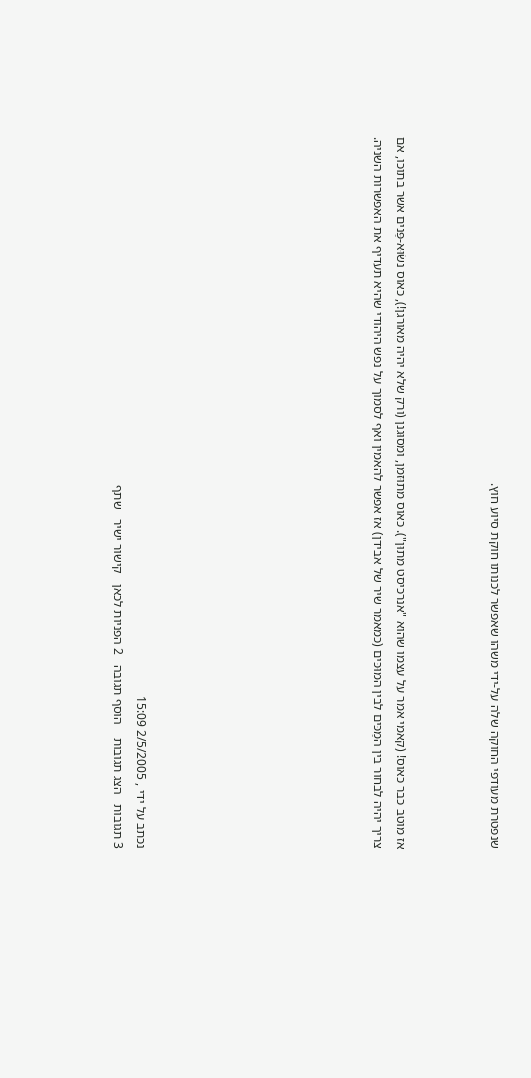שנפטרת מעודפי החוקה שלה על-ידי משהו שאפשר לכנותו חוקת סיוע חוץ.



אז מוטב כבר כאוס! (קאמי אמר על עצמו שהוא "אנרכיסט מתוּן"). כאוס מתוּזמן, ומסוּגנן (ורק שלא יהיה מאורגן!), כאוס נשׂוּא-פַּנים אשר בתוכו, אם צריך יהיה לבחור בין המַכּים לבין המוּכּים (כמאמר שיר של אבידן) אז אפשר להאמין ואף לסמוך על נפש היהודי שהיא תעדיף את האפשרות השניה.









נכתב על ידי , 2/5/2005 15:09
3 תגובות   הצג תגובות    הוסף תגובה   2 הפניות לכאן   קישור ישיר   שתף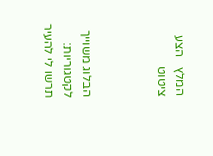המלץ   הצע ציטוט



הבלוג משוייך לקטגוריות: תרשו לי להעיר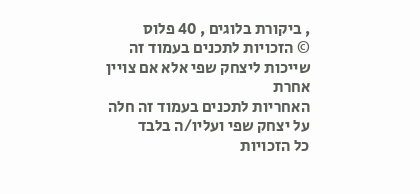, ביקורת בלוגים , 40 פלוס
© הזכויות לתכנים בעמוד זה שייכות ליצחק שפי אלא אם צויין אחרת
האחריות לתכנים בעמוד זה חלה על יצחק שפי ועליו/ה בלבד
כל הזכויות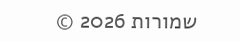שמורות 2026 ©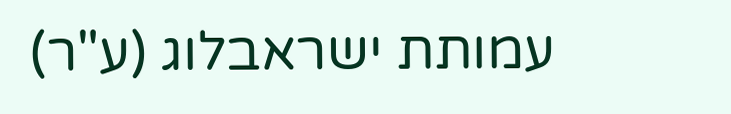עמותת ישראבלוג (ע"ר)